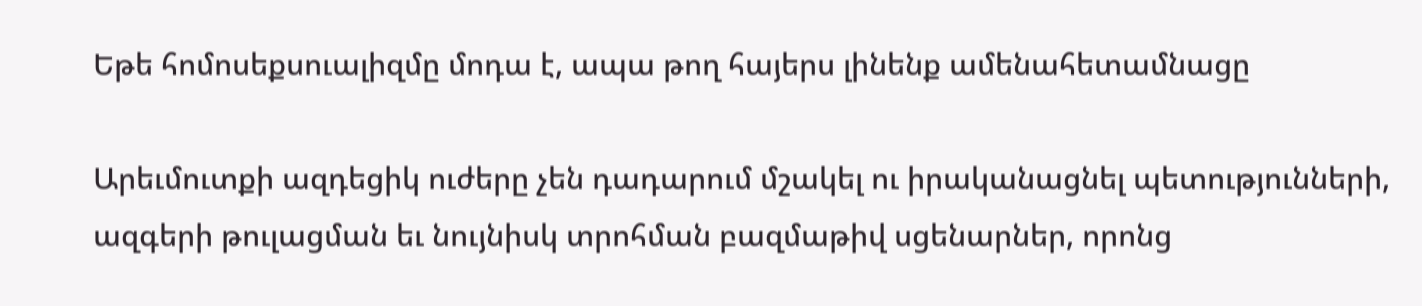Եթե հոմոսեքսուալիզմը մոդա է, ապա թող հայերս լինենք ամենահետամնացը

Արեւմուտքի ազդեցիկ ուժերը չեն դադարում մշակել ու իրականացնել պետությունների, ազգերի թուլացման եւ նույնիսկ տրոհման բազմաթիվ սցենարներ, որոնց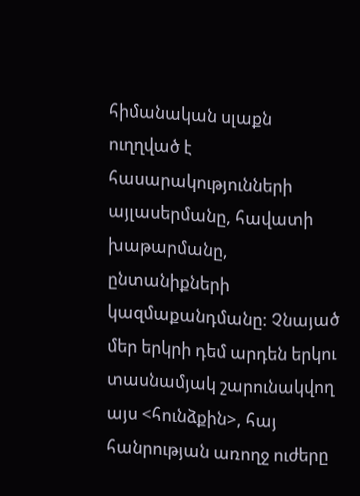հիմանական սլաքն ուղղված է հասարակությունների այլասերմանը, հավատի խաթարմանը, ընտանիքների կազմաքանդմանը: Չնայած մեր երկրի դեմ արդեն երկու տասնամյակ շարունակվող այս <հունձքին>, հայ հանրության առողջ ուժերը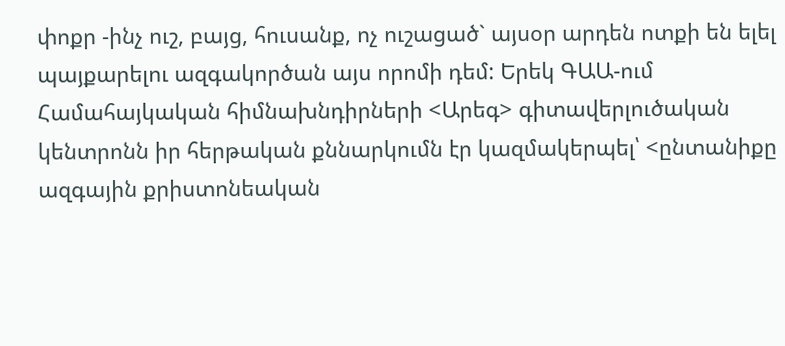փոքր -ինչ ուշ, բայց, հուսանք, ոչ ուշացած` այսօր արդեն ոտքի են ելել պայքարելու ազգակործան այս որոմի դեմ: Երեկ ԳԱԱ-ում Համահայկական հիմնախնդիրների <Արեգ> գիտավերլուծական կենտրոնն իր հերթական քննարկումն էր կազմակերպել՝ <ընտանիքը ազգային քրիստոնեական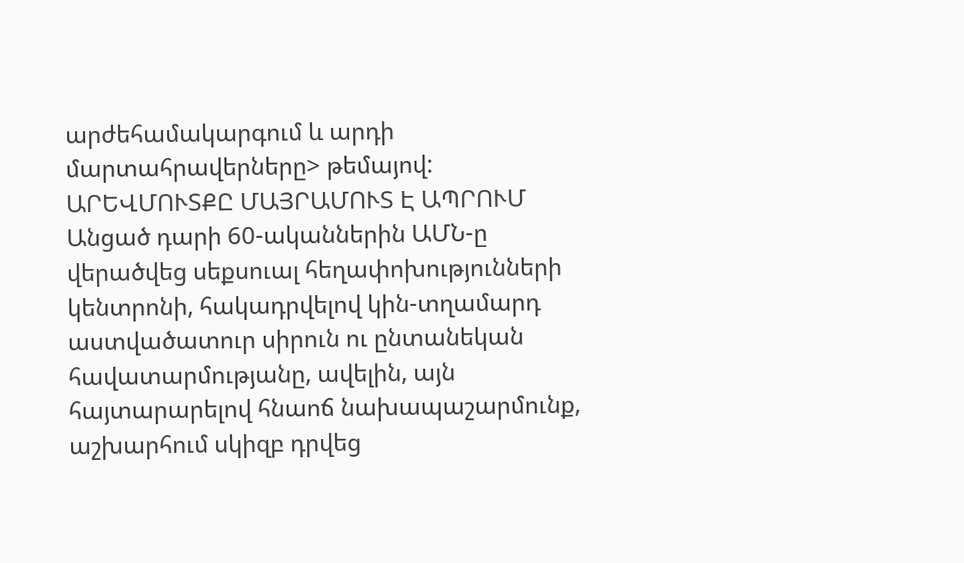արժեհամակարգում և արդի մարտահրավերները> թեմայով:
ԱՐԵՎՄՈՒՏՔԸ ՄԱՅՐԱՄՈՒՏ Է ԱՊՐՈՒՄ
Անցած դարի 60-ականներին ԱՄՆ-ը վերածվեց սեքսուալ հեղափոխությունների կենտրոնի, հակադրվելով կին-տղամարդ աստվածատուր սիրուն ու ընտանեկան հավատարմությանը, ավելին, այն հայտարարելով հնաոճ նախապաշարմունք, աշխարհում սկիզբ դրվեց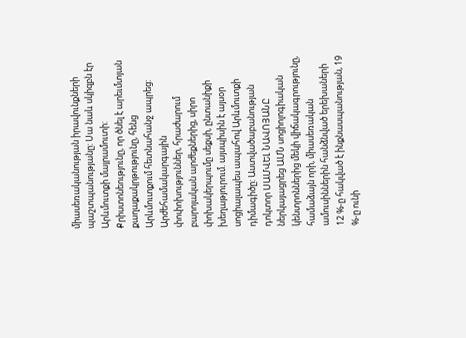միասեռականության իրավունքների պաշտպանությանը: Սա նաև սկիզբն էր Արևմուտքի մայրամուտի: Քրիստոնեությունը, որ ծնել է արեւմտյան քաղաքակրթությունը, հենց Արևմուտքում հետնահանջ ապրեց:
Արժեհամակարգային փոփոխություններ, հրաժարում բարոյական արժեքներից, սիրո փոխակերպումը սեքսի, ընտանիքի խեղաթյուրում. այսպիսին է այսօր սոցիալապես ապահով Արևմուտքի դիմագիծը: Աստվածաբանության դոկտոր ՍԱՄՎԵԼ ՆԱՎՈՅԱՆԸ ներկայացրեց ԱՄՆ սոցիոլոգիական կենտրոններից մեկի վիճակագրությունը, համաձայն որի, միասեռական ամուսիններին հանձնված երեխաների 12 %-ը հակված է ինքնասպանության, 19 %-ը ունի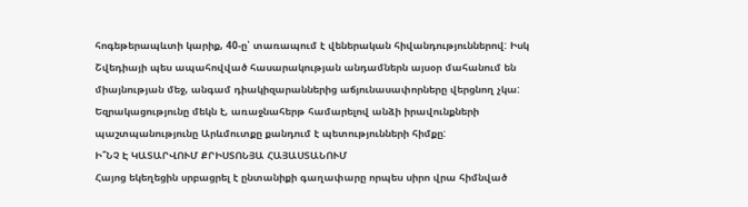հոգեթերապևտի կարիք, 40-ը՝ տառապում է վեներական հիվանդություններով: Իսկ Շվեդիայի պես ապահովված հասարակության անդամներն այսօր մահանում են միայնության մեջ, անգամ դիակիզարաններից աճյունասափորները վերցնող չկա: Եզրակացությունը մեկն է, առաջնահերթ համարելով անձի իրավունքների պաշտպանությունը Արևմուտքը քանդում է պետությունների հիմքը:
Ի՞ՆՉ Է ԿԱՏԱՐՎՈՒՄ ՔՐԻՍՏՈՆՅԱ ՀԱՅԱՍՏԱՆՈՒՄ
Հայոց եկեղեցին սրբացրել է ընտանիքի գաղափարը որպես սիրո վրա հիմնված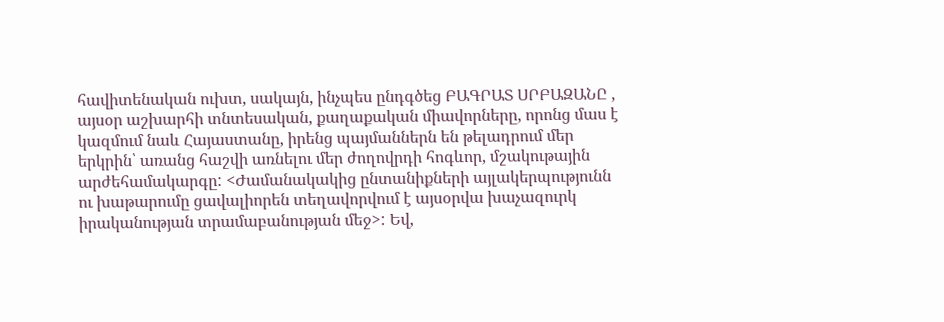հավիտենական ուխտ, սակայն, ինչպես ընդգծեց ԲԱԳՐԱՏ ՍՐԲԱԶԱՆԸ , այսօր աշխարհի տնտեսական, քաղաքական միավորները, որոնց մաս է կազմում նաև Հայաստանը, իրենց պայմաններն են թելադրում մեր երկրին՝ առանց հաշվի առնելու մեր ժողովրդի հոգևոր, մշակութային արժեհամակարգը: <Ժամանակակից ընտանիքների այլակերպությունն ու խաթարումը ցավալիորեն տեղավորվում է այսօրվա խաչազուրկ իրականության տրամաբանության մեջ>: Եվ,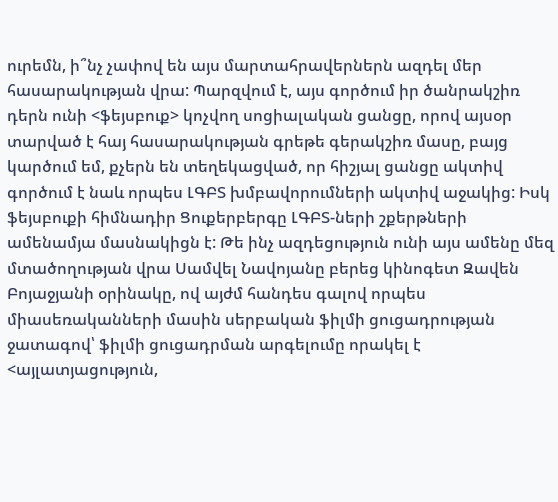ուրեմն, ի՞նչ չափով են այս մարտահրավերներն ազդել մեր հասարակության վրա: Պարզվում է, այս գործում իր ծանրակշիռ դերն ունի <ֆեյսբուք> կոչվող սոցիալական ցանցը, որով այսօր տարված է հայ հասարակության գրեթե գերակշիռ մասը, բայց կարծում եմ, քչերն են տեղեկացված, որ հիշյալ ցանցը ակտիվ գործում է նաև որպես ԼԳԲՏ խմբավորումների ակտիվ աջակից: Իսկ ֆեյսբուքի հիմնադիր Ցուքերբերգը ԼԳԲՏ-ների շքերթների ամենամյա մասնակիցն է: Թե ինչ ազդեցություն ունի այս ամենը մեզ մտածողության վրա Սամվել Նավոյանը բերեց կինոգետ Զավեն Բոյաջյանի օրինակը, ով այժմ հանդես գալով որպես միասեռականների մասին սերբական ֆիլմի ցուցադրության ջատագով՝ ֆիլմի ցուցադրման արգելումը որակել է <այլատյացություն,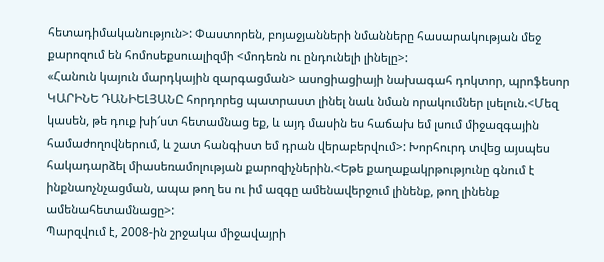հետադիմականություն>: Փաստորեն, բոյաջյանների նմանները հասարակության մեջ քարոզում են հոմոսեքսուալիզմի <մոդեռն ու ընդունելի լինելը>:
«Հանուն կայուն մարդկային զարգացման> ասոցիացիայի նախագահ դոկտոր, պրոֆեսոր ԿԱՐԻՆԵ ԴԱՆԻԵԼՅԱՆԸ հորդորեց պատրաստ լինել նաև նման որակումներ լսելուն.<Մեզ կասեն, թե դուք խի՜ստ հետամնաց եք, և այդ մասին ես հաճախ եմ լսում միջազգային համաժողովներում, և շատ հանգիստ եմ դրան վերաբերվում>: Խորհուրդ տվեց այսպես հակադարձել միասեռամոլության քարոզիչներին.<Եթե քաղաքակրթությունը գնում է ինքնաոչնչացման, ապա թող ես ու իմ ազգը ամենավերջում լինենք, թող լինենք ամենահետամնացը>:
Պարզվում է, 2008-ին շրջակա միջավայրի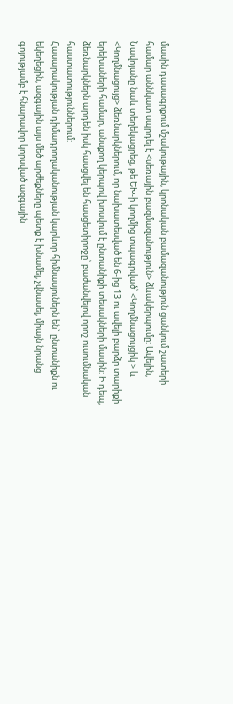մասին դասագրքում մշակութային, կրոնական բամազանություն ցանկում շատերի համար աննկատ սպրդել է <սեռային բազմազանություն> ձևակերպումը: Ավելին, Նավոյանը նաև տեղեկացրեց, թե ԵԽ-ի կողմից տպագրված՝ <Կողմնացույցիկ > և <Կողմնացույց> ձեռնարկներում, որ նախատեսված են 6-ից 13 ու ավելի բարձր տարիքի երեխաների համար, անսքող կերպով խոսվում է ընտանիքի տեսակների մասին: Ի դեպ, ձեռնարկներն արդեն իսկ հասցվել են հասցետիրոջը՝ բաժանվելով որոշ ուսումնական հաստատություններում:
Հասարակության դիմադրողականության կարևոր հիմնասյուներն են` ընտանիքն ու եկեղեցին, ազգային այս մեծ արժեքները պետք է խնամել, չվնասել, միայն նրանց գոյությամբ է հնարավոր կորսված ազգային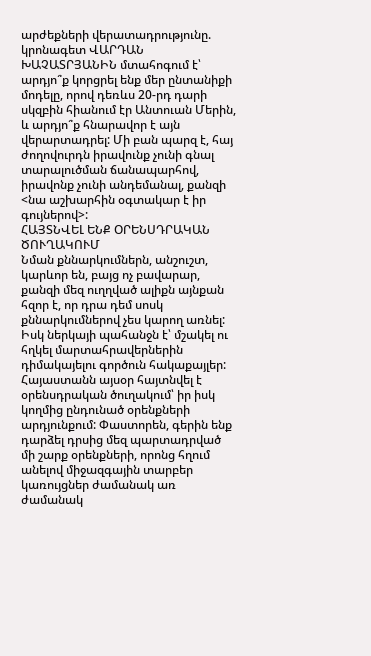արժեքների վերատադրությունը. կրոնագետ ՎԱՐԴԱՆ ԽԱՉԱՏՐՅԱՆԻՆ մտահոգում է՝ արդյո՞ք կորցրել ենք մեր ընտանիքի մոդելը, որով դեռևս 20-րդ դարի սկզբին հիանում էր Անտուան Մերին, և արդյո՞ք հնարավոր է այն վերարտադրել: Մի բան պարզ է, հայ ժողովուրդն իրավունք չունի գնալ տարալուծման ճանապարհով, իրավոնք չունի անդեմանալ, քանզի <նա աշխարհին օգտակար է իր գույներով>:
ՀԱՅՏՆՎԵԼ ԵՆՔ ՕՐԵՆՍԴՐԱԿԱՆ ԾՈՒՂԱԿՈՒՄ
Նման քննարկումներն, անշուշտ, կարևոր են, բայց ոչ բավարար, քանզի մեզ ուղղված ալիքն այնքան հզոր է, որ դրա դեմ սոսկ քննարկումներով չես կարող առնել: Իսկ ներկայի պահանջն է՝ մշակել ու հղկել մարտահրավերներին դիմակայելու գործուն հակաքայլեր: Հայաստանն այսօր հայտնվել է օրենսդրական ծուղակում՝ իր իսկ կողմից ընդունած օրենքների արդյունքում: Փաստորեն, գերին ենք դարձել դրսից մեզ պարտադրված մի շարք օրենքների, որոնց հղում անելով միջազգային տարբեր կառույցներ ժամանակ առ ժամանակ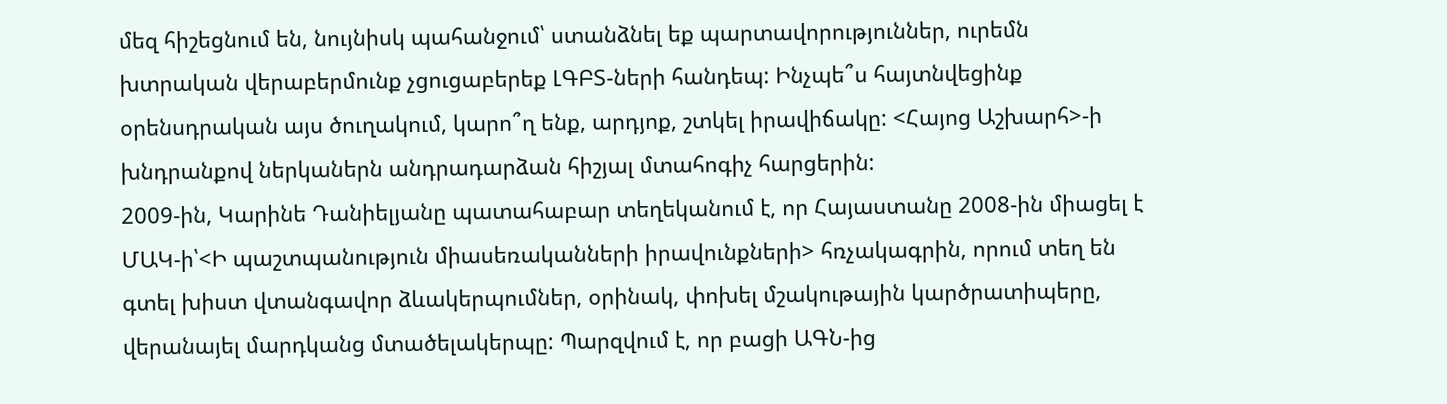մեզ հիշեցնում են, նույնիսկ պահանջում՝ ստանձնել եք պարտավորություններ, ուրեմն խտրական վերաբերմունք չցուցաբերեք ԼԳԲՏ-ների հանդեպ: Ինչպե՞ս հայտնվեցինք օրենսդրական այս ծուղակում, կարո՞ղ ենք, արդյոք, շտկել իրավիճակը: <Հայոց Աշխարհ>-ի խնդրանքով ներկաներն անդրադարձան հիշյալ մտահոգիչ հարցերին:
2009-ին, Կարինե Դանիելյանը պատահաբար տեղեկանում է, որ Հայաստանը 2008-ին միացել է ՄԱԿ-ի՝<Ի պաշտպանություն միասեռականների իրավունքների> հռչակագրին, որում տեղ են գտել խիստ վտանգավոր ձևակերպումներ, օրինակ, փոխել մշակութային կարծրատիպերը, վերանայել մարդկանց մտածելակերպը: Պարզվում է, որ բացի ԱԳՆ-ից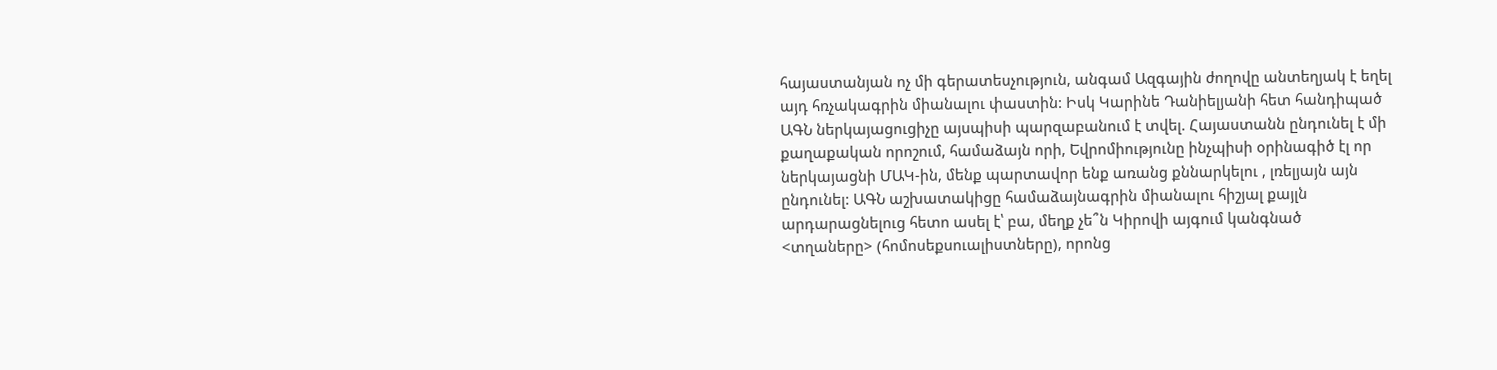հայաստանյան ոչ մի գերատեսչություն, անգամ Ազգային ժողովը անտեղյակ է եղել այդ հռչակագրին միանալու փաստին: Իսկ Կարինե Դանիելյանի հետ հանդիպած ԱԳՆ ներկայացուցիչը այսպիսի պարզաբանում է տվել. Հայաստանն ընդունել է մի քաղաքական որոշում, համաձայն որի, Եվրոմիությունը ինչպիսի օրինագիծ էլ որ ներկայացնի ՄԱԿ-ին, մենք պարտավոր ենք առանց քննարկելու , լռելյայն այն ընդունել: ԱԳՆ աշխատակիցը համաձայնագրին միանալու հիշյալ քայլն արդարացնելուց հետո ասել է՝ բա, մեղք չե՞ն Կիրովի այգում կանգնած <տղաները> (հոմոսեքսուալիստները), որոնց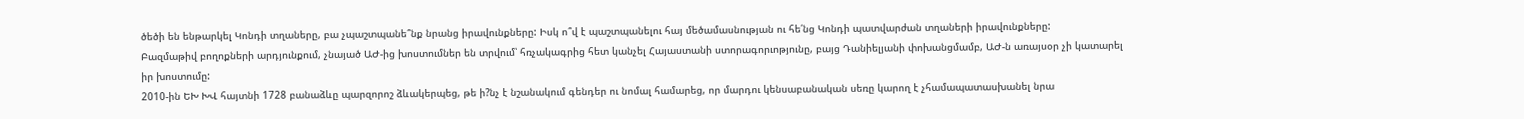ծեծի են ենթարկել Կոնդի տղաները, բա չպաշտպանե՞նք նրանց իրավունքները: Իսկ ո՞վ է պաշտպանելու հայ մեծամասնության ու հե՛նց Կոնդի պատվարժան տղաների իրավունքները:
Բազմաթիվ բողոքների արդյունքում, չնայած ԱԺ-ից խոստումներ են տրվում՝ հռչակագրից հետ կանչել Հայաստանի ստորագորւոթյունը, բայց Դանիելյանի փոխանցմամբ, ԱԺ-ն առայսօր չի կատարել իր խոստումը:
2010-ին ԵԽ ԽՎ հայտնի 1728 բանաձևը պարզորոշ ձևակերպեց, թե ի?նչ է նշանակում գենդեր ու նոմալ համարեց, որ մարդու կենսաբանական սեռը կարող է չհամապատասխանել նրա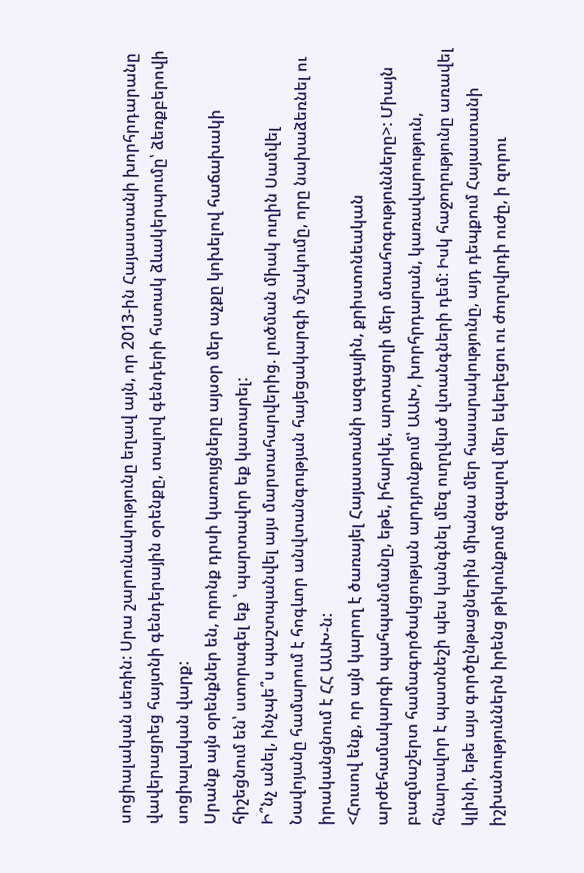սոցիալական սեռին: Սրա շարունակությունը եղավ այն, որ 2013-ին Հայաստանի խորհրդարանը վավերացրեց հայտնի գենդերային օրենքը, տալով գենդերի հստակ ձևակերպումը՝ ձեռքբերովի սոցիալական վարք:
Սրանք այն օրենքներ են, որոնք դրսի կառույցները այսօր մեր աչքը կոխելով հաճախակի հիշեցնում են՝ ստորագել եք ՝ պարտավոր եք կատարել:
Ի՞նչ անել, ինչպե՞ս պաշտպանվել այս մարտահարվերից. լուծման միակ ուղին Սամվել Նավոյանը համարում է հոգևոր անվտանգության հայեցակարգի մշակումը, որը նախաձեռնել ու իրականցնում է ՀՀ ԱԱԽ-ն:
<Հուսով ենք, որ այն կարող է ծառայել Հայաստանի ազգային, քրիստոնեական արժեհամակարգի պահպանմանը, եթե, իհարկե, արտացոլի մեր մտահոգությունները>: Միայն բազմաշերտ համագործակցության արդյունքում՝ ԱԱԽ, խորհրդարան, կառավարություն, հնարավոր է պատնեշի պես կանգնել մեզ ուղղված վտանգների դեմ: Իսկ հաջողությունը առավել կլինի, եթե այս գործընթացներին միանա մեր հասարակությունը, այդ դեպքում Հայաստանի իշխանություններն իրենց թիկունքում զգալով մեր եկեղեցու ու ժողովրդի ուժը, ի զորու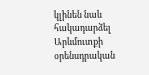կլինեն նաև հակադարձել Արևմուտքի օրենսդրական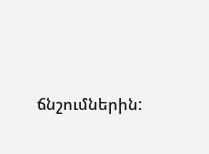ճնշումներին: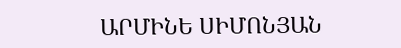ԱՐՄԻՆԵ ՍԻՄՈՆՅԱՆ